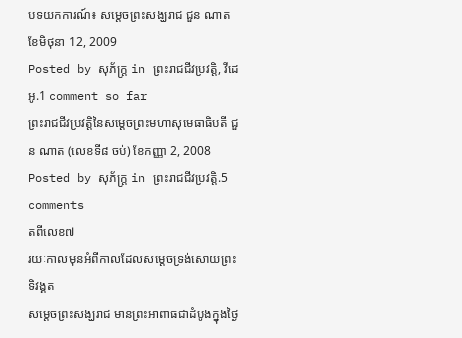បទយកការណ៍៖ សម្ដេចព្រះសង្ឃរាជ ជួន ណាត ខែមិថុនា 12, 2009
Posted by សុភ័ក្ត្រ in ព្រះរាជជីវប្រវត្តិ, វីដេអូ.1 comment so far
ព្រះរាជជីវប្រវត្តិនៃសម្ដេចព្រះមហាសុមេធាធិបតី ជួន ណាត (លេខទី៨ ចប់) ខែកញ្ញា 2, 2008
Posted by សុភ័ក្ត្រ in ព្រះរាជជីវប្រវត្តិ.5 comments
តពីលេខ៧
រយៈកាលមុនអំពីកាលដែលសម្ដេចទ្រង់សោយព្រះទិវង្គត
សម្ដេចព្រះសង្ឃរាជ មានព្រះអាពាធជាដំបូងក្នុងថ្ងៃ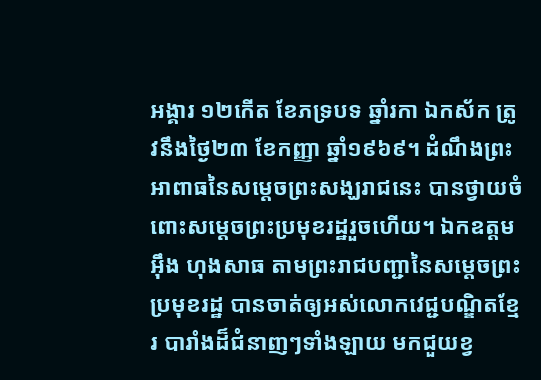អង្គារ ១២កើត ខែភទ្របទ ឆ្នាំរកា ឯកស័ក ត្រូវនឹងថ្ងៃ២៣ ខែកញ្ញា ឆ្នាំ១៩៦៩។ ដំណឹងព្រះអាពាធនៃសម្ដេចព្រះសង្ឃរាជនេះ បានថ្វាយចំពោះសម្ដេចព្រះប្រមុខរដ្ឋរួចហើយ។ ឯកឧត្ដម អ៊ឹង ហុងសាធ តាមព្រះរាជបញ្ជានៃសម្ដេចព្រះប្រមុខរដ្ឋ បានចាត់ឲ្យអស់លោកវេជ្ជបណ្ឌិតខ្មែរ បារាំងដ៏ជំនាញៗទាំងឡាយ មកជួយខ្វ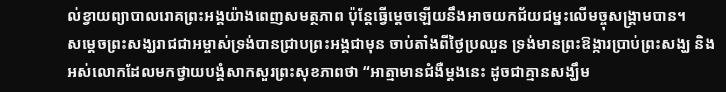ល់ខ្វាយព្យាបាលរោគព្រះអង្គយ៉ាងពេញសមត្ថភាព ប៉ុន្តែធ្វើម្ដេចឡើយនឹងអាចយកជ័យជម្នះលើមច្ចុសង្គ្រាមបាន។
សម្ដេចព្រះសង្ឃរាជជាអម្ចាស់ទ្រង់បានជ្រាបព្រះអង្គជាមុន ចាប់តាំងពីថ្ងៃប្រឈួន ទ្រង់មានព្រះឱង្ការប្រាប់ព្រះសង្ឃ និងអស់លោកដែលមកថ្វាយបង្គំសាកសួរព្រះសុខភាពថា “អាត្មាមានជំងឺម្ដងនេះ ដូចជាគ្មានសង្ឃឹម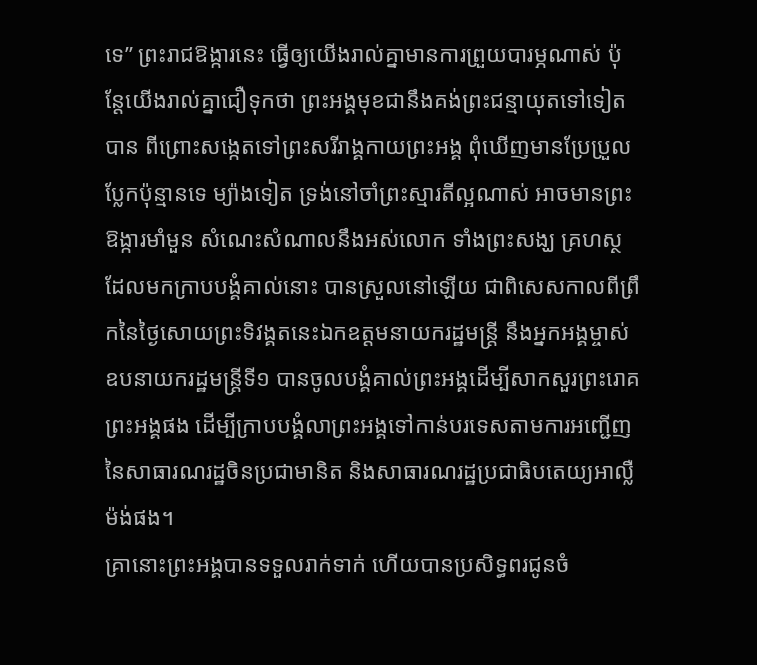ទេ” ព្រះរាជឱង្ការនេះ ធ្វើឲ្យយើងរាល់គ្នាមានការព្រួយបារម្ភណាស់ ប៉ុន្តែយើងរាល់គ្នាជឿទុកថា ព្រះអង្គមុខជានឹងគង់ព្រះជន្មាយុតទៅទៀតបាន ពីព្រោះសង្កេតទៅព្រះសរីរាង្គកាយព្រះអង្គ ពុំឃើញមានប្រែប្រួលប្លែកប៉ុន្មានទេ ម្យ៉ាងទៀត ទ្រង់នៅចាំព្រះស្មារតីល្អណាស់ អាចមានព្រះឱង្ការមាំមួន សំណេះសំណាលនឹងអស់លោក ទាំងព្រះសង្ឃ គ្រហស្ថ ដែលមកក្រាបបង្គំគាល់នោះ បានស្រួលនៅឡើយ ជាពិសេសកាលពីព្រឹកនៃថ្ងៃសោយព្រះទិវង្គតនេះឯកឧត្ដមនាយករដ្ឋមន្ត្រី នឹងអ្នកអង្គម្ចាស់ឧបនាយករដ្ឋមន្ត្រីទី១ បានចូលបង្គំគាល់ព្រះអង្គដើម្បីសាកសួរព្រះរោគព្រះអង្គផង ដើម្បីក្រាបបង្គំលាព្រះអង្គទៅកាន់បរទេសតាមការអញ្ជើញនៃសាធារណរដ្ឋចិនប្រជាមានិត និងសាធារណរដ្ឋប្រជាធិបតេយ្យអាល្លឺម៉ង់ផង។
គ្រានោះព្រះអង្គបានទទួលរាក់ទាក់ ហើយបានប្រសិទ្ធពរជូនចំ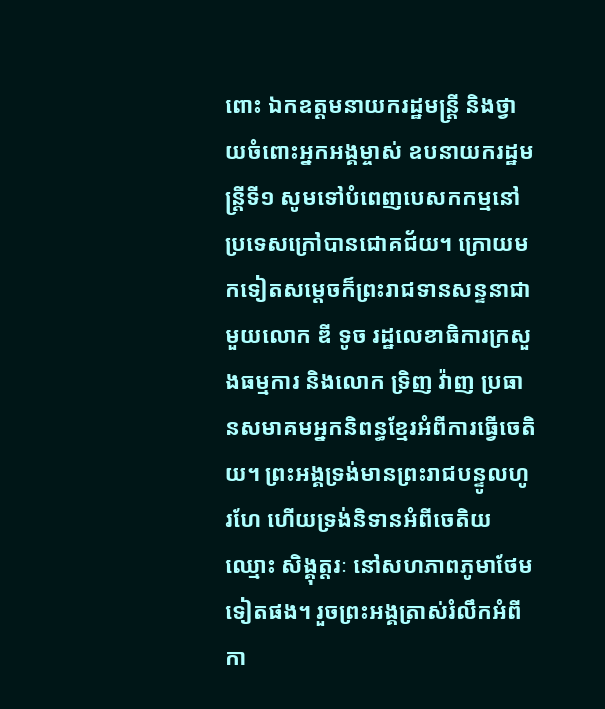ពោះ ឯកឧត្ដមនាយករដ្ឋមន្ត្រី និងថ្វាយចំពោះអ្នកអង្គម្ចាស់ ឧបនាយករដ្ឋមន្ត្រីទី១ សូមទៅបំពេញបេសកកម្មនៅប្រទេសក្រៅបានជោគជ័យ។ ក្រោយមកទៀតសម្ដេចក៏ព្រះរាជទានសន្ទនាជាមួយលោក ឌី ទូច រដ្ឋលេខាធិការក្រសួងធម្មការ និងលោក ទ្រិញ វ៉ាញ ប្រធានសមាគមអ្នកនិពន្ធខ្មែរអំពីការធ្វើចេតិយ។ ព្រះអង្គទ្រង់មានព្រះរាជបន្ទូលហូរហែ ហើយទ្រង់និទានអំពីចេតិយឈ្មោះ សិង្គុត្តរៈ នៅសហភាពភូមាថែមទៀតផង។ រួចព្រះអង្គត្រាស់រំលឹកអំពីកា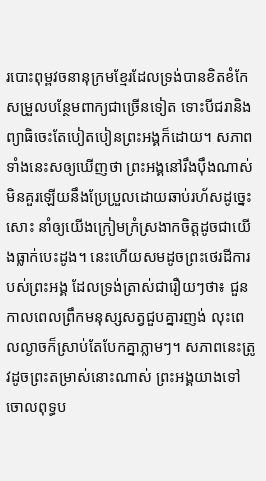របោះពុម្ពវចនានុក្រមខ្មែរដែលទ្រង់បានខិតខំកែសម្រួលបន្ថែមពាក្យជាច្រើនទៀត ទោះបីជរានិងព្យាធិចេះតែបៀតបៀនព្រះអង្គក៏ដោយ។ សភាពទាំងនេះសឲ្យឃើញថា ព្រះអង្គនៅរឹងប៉ឹងណាស់ មិនគួរឡើយនឹងប្រែប្រួលដោយឆាប់រហ័សដូច្នេះសោះ នាំឲ្យយើងក្រៀមក្រំស្រងាកចិត្តដូចជាយើងធ្លាក់បេះដូង។ នេះហើយសមដូចព្រះថេរដីការបស់ព្រះអង្គ ដែលទ្រង់ត្រាស់ជារឿយៗថា៖ ជួនកាលពេលព្រឹកមនុស្សសត្វជួបគ្នារញង់ លុះពេលល្ងាចក៏ស្រាប់តែបែកគ្នាភ្លាមៗ។ សភាពនេះត្រូវដូចព្រះតម្រាស់នោះណាស់ ព្រះអង្គយាងទៅចោលពុទ្ធប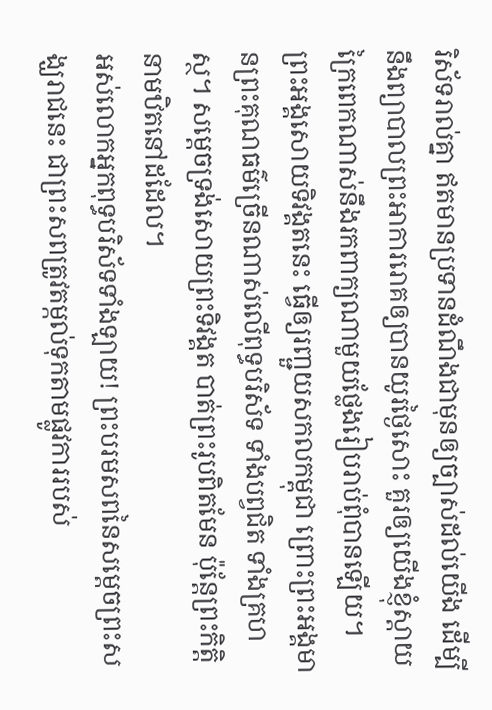រិស័ទរាល់គ្នា ឥតមានប្រទានដំណឹងជាមុនឲ្យច្បាស់ដល់យើង ដើម្បីនឹងព្យាបាលព្រះអាការរោគឲ្យបានយូរថ្ងៃសោះ គួរឲ្យយើងខ្ញុំស្ដាយក្រៃពេកណាស់នឹងរកពាក្យណាមួយថ្លែងរៀបរាប់ពុំបានឡើយ។ ព្រះអង្គសោយទិវង្គតនេះ ធ្វើឲ្យរញ្ជួយសកលកម្ពុជា ព្រោះព្រះអង្គមានព្រះគុណធម៌ច្រើនណាស់លើពុទ្ធបរិស័ទ ទាំងបព្វជិត ទាំងគ្រហស្ថ។ សម្ដេចទ្រង់សោយព្រះទិវង្គត បាត់ព្រះរូបពិតមែន ប៉ុន្តែព្រះកិត្តិនាមឋិតនៅដដែល។
អស់លោកអ្នកពុទ្ធបរិស័ទទាំងឡាយ! ព្រះបរមសពនៃសម្ដេចព្រះសង្ឃរាជនេះ ជាព្រះសពត្រូវតម្កល់ទុកតាមផ្លូវការរបស់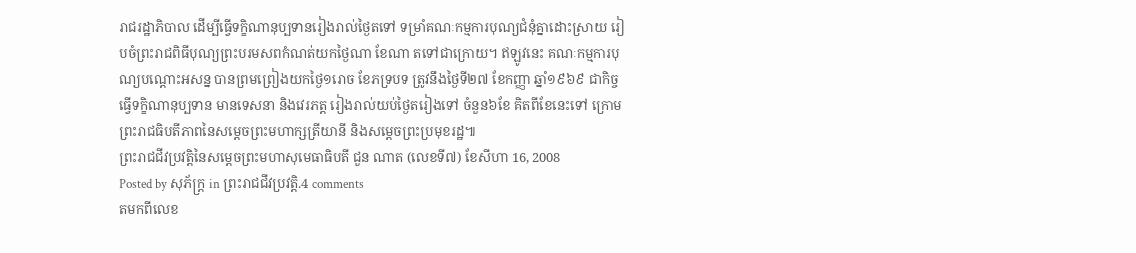រាជរដ្ឋាភិបាល ដើម្បីធ្វើទក្ខិណានុប្បទានរៀងរាល់ថ្ងៃតទៅ ទម្រាំគណៈកម្មការបុណ្យជំនុំគ្នាដោះស្រាយ រៀបចំព្រះរាជពិធីបុណ្យព្រះបរមសពកំណត់យកថ្ងៃណា ខែណា តទៅជាក្រោយ។ ឥឡូវនេះ គណៈកម្មការបុណ្យបណ្ដោះអសន្ន បានព្រមព្រៀងយកថ្ងៃ១រោច ខែភទ្របទ ត្រូវនឹងថ្ងៃទី២៧ ខែកញ្ញា ឆ្នាំ១៩៦៩ ជាកិច្ចធ្វើទក្ខិណានុប្បទាន មានទេសនា និងវេរភត្ត រៀងរាល់យប់ថ្ងៃតរៀងទៅ ចំនួន៦ខែ គិតពីខែនេះទៅ ក្រោមព្រះរាជធិបតីភាពនៃសម្ដេចព្រះមហាក្សត្រីយានី និងសម្ដេចព្រះប្រមុខរដ្ឋ៕
ព្រះរាជជីវប្រវត្តិនៃសម្ដេចព្រះមហាសុមេធាធិបតី ជួន ណាត (លេខទី៧) ខែសីហា 16, 2008
Posted by សុភ័ក្ត្រ in ព្រះរាជជីវប្រវត្តិ.4 comments
តមកពីលេខ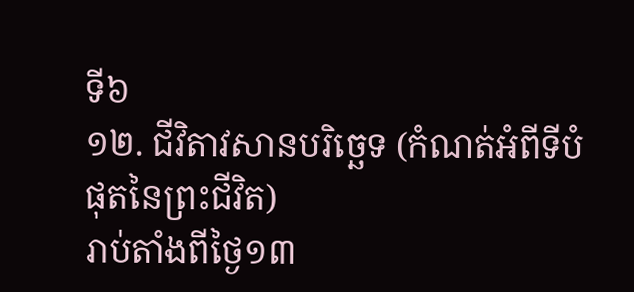ទី៦
១២. ជីវិតាវសានបរិច្ឆេទ (កំណត់អំពីទីបំផុតនៃព្រះជីវិត)
រាប់តាំងពីថ្ងៃ១៣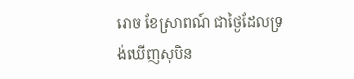រោច ខែស្រាពណ៍ ជាថ្ងៃដែលទ្រង់ឃើញសុបិន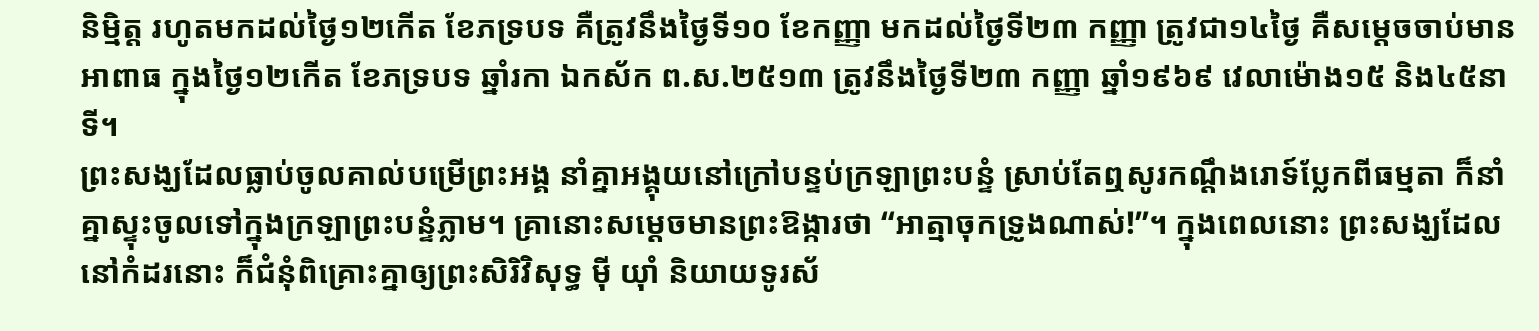និម្មិត្ត រហូតមកដល់ថ្ងៃ១២កើត ខែភទ្របទ គឺត្រូវនឹងថ្ងៃទី១០ ខែកញ្ញា មកដល់ថ្ងៃទី២៣ កញ្ញា ត្រូវជា១៤ថ្ងៃ គឺសម្ដេចចាប់មានអាពាធ ក្នុងថ្ងៃ១២កើត ខែភទ្របទ ឆ្នាំរកា ឯកស័ក ព.ស.២៥១៣ ត្រូវនឹងថ្ងៃទី២៣ កញ្ញា ឆ្នាំ១៩៦៩ វេលាម៉ោង១៥ និង៤៥នាទី។
ព្រះសង្ឃដែលធ្លាប់ចូលគាល់បម្រើព្រះអង្គ នាំគ្នាអង្គុយនៅក្រៅបន្ទប់ក្រឡាព្រះបន្ទំ ស្រាប់តែឮសូរកណ្ដឹងរោទ៍ប្លែកពីធម្មតា ក៏នាំគ្នាស្ទុះចូលទៅក្នុងក្រឡាព្រះបន្ទំភ្លាម។ គ្រានោះសម្ដេចមានព្រះឱង្ការថា “អាត្មាចុកទ្រូងណាស់!”។ ក្នុងពេលនោះ ព្រះសង្ឃដែលនៅកំដរនោះ ក៏ជំនុំពិគ្រោះគ្នាឲ្យព្រះសិរិវិសុទ្ធ ម៉ី យ៉ាំ និយាយទូរស័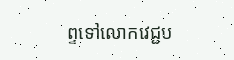ព្ទទៅលោកវេជ្ជប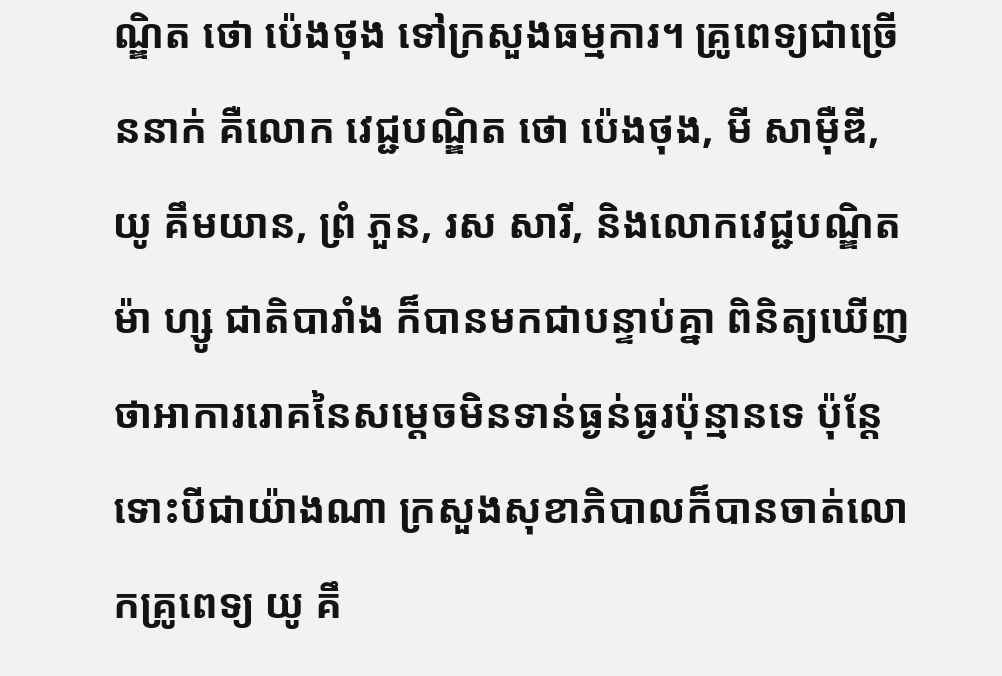ណ្ឌិត ថោ ប៉េងថុង ទៅក្រសួងធម្មការ។ គ្រូពេទ្យជាច្រើននាក់ គឺលោក វេជ្ជបណ្ឌិត ថោ ប៉េងថុង, មី សាម៉ឺឌី, យូ គឹមយាន, ព្រំ ភួន, រស សារី, និងលោកវេជ្ជបណ្ឌិត ម៉ា ហ្សូ ជាតិបារាំង ក៏បានមកជាបន្ទាប់គ្នា ពិនិត្យឃើញថាអាការរោគនៃសម្ដេចមិនទាន់ធ្ងន់ធ្ងរប៉ុន្មានទេ ប៉ុន្តែទោះបីជាយ៉ាងណា ក្រសួងសុខាភិបាលក៏បានចាត់លោកគ្រូពេទ្យ យូ គឹ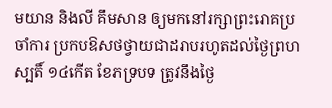មយាន និងលី គឹមសាន ឲ្យមកនៅរក្សាព្រះរោគប្រចាំការ ប្រកបឱសថថ្វាយជាដរាបរហូតដល់ថ្ងៃព្រហស្បតិ៍ ១៤កើត ខែភទ្របទ ត្រូវនឹងថ្ងៃ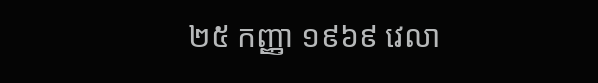២៥ កញ្ញា ១៩៦៩ វេលា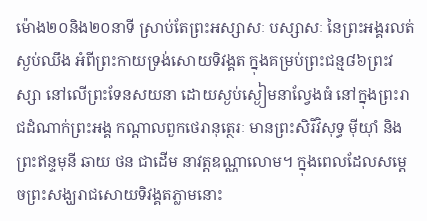ម៉ោង២០និង២០នាទី ស្រាប់តែព្រះអស្សាសៈ បស្សាសៈ នៃព្រះអង្គរលត់ស្ងប់ឈឹង អំពីព្រះកាយទ្រង់សោយទិវង្គត ក្នុងគម្រប់ព្រះជន្ម៨៦ព្រះវស្សា នៅលើព្រះទែនសយនា ដោយស្ងប់ស្ងៀមនាល្វែងធំ នៅក្នុងព្រះរាជដំណាក់ព្រះអង្គ កណ្ដាលពួកថេរានុត្ថេរៈ មានព្រះសិរិវិសុទ្ធ ម៉ីយ៉ាំ និងព្រះឥន្ទមុនី ឆាយ ថន ជាដើម នាវត្តឧណ្ណាលោម។ ក្នុងពេលដែលសម្ដេចព្រះសង្ឃរាជសោយទិវង្គតភ្លាមនោះ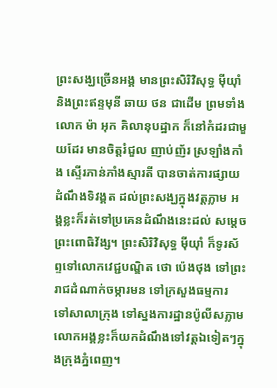ព្រះសង្ឃច្រើនអង្គ មានព្រះសិរិវិសុទ្ធ ម៉ីយ៉ាំ និងព្រះឥន្ទមុនី ឆាយ ថន ជាដើម ព្រមទាំងលោក ម៉ា អុក គិលានុបដ្ឋាក ក៏នៅកំដរជាមួយដែរ មានចិត្តរំជួល ញាប់ញ័រ ស្រឡាំងកាំង ស្ទើរភាន់ភាំងស្មារតី បានចាត់ការផ្សាយដំណឹងទិវង្គត ដល់ព្រះសង្ឃក្នុងវត្តភ្លាម អង្គខ្លះក៏រត់ទៅប្រគេនដំណឹងនេះដល់ សម្ដេចព្រះពោធិវ័ង្ស។ ព្រះសិរិវិសុទ្ធ ម៉ីយ៉ាំ ក៏ទូរស័ព្ទទៅលោកវេជ្ជបណ្ឌិត ថោ ប៉េងថុង ទៅព្រះរាជដំណាក់ចម្ការមន ទៅក្រសួងធម្មការ ទៅសាលាក្រុង ទៅស្នងការដ្ឋានប៉ូលីសភ្លាម លោកអង្គខ្លះក៏យកដំណឹងទៅវត្តឯទៀតៗក្នុងក្រុងភ្នំពេញ។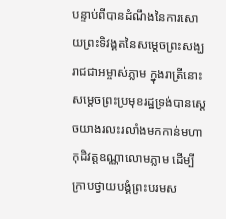បន្ទាប់ពីបានដំណឹងនៃការសោយព្រះទិវង្គតនៃសម្ដេចព្រះសង្ឃរាជជាអម្ចាស់ភ្លាម ក្នុងរាត្រីនោះ សម្ដេចព្រះប្រមុខរដ្ឋទ្រង់បានស្ដេចយាងរលះរលាំងមកកាន់មហាកុដិវត្តឧណ្ណាលោមភ្លាម ដើម្បីក្រាបថ្វាយបង្គំព្រះបរមស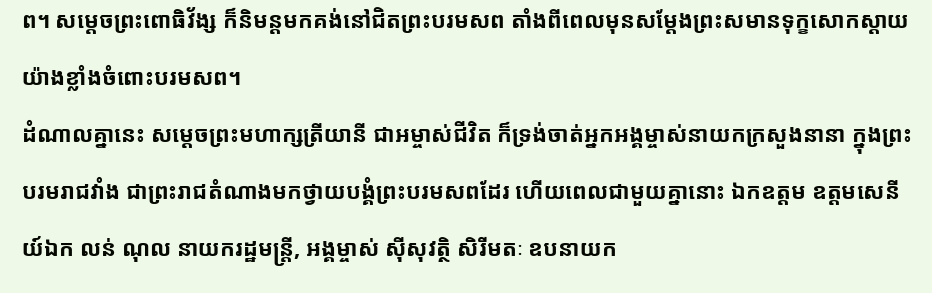ព។ សម្ដេចព្រះពោធិវ័ង្ស ក៏និមន្តមកគង់នៅជិតព្រះបរមសព តាំងពីពេលមុនសម្ដែងព្រះសមានទុក្ខសោកស្ដាយយ៉ាងខ្លាំងចំពោះបរមសព។
ដំណាលគ្នានេះ សម្ដេចព្រះមហាក្សត្រីយានី ជាអម្ចាស់ជីវិត ក៏ទ្រង់ចាត់អ្នកអង្គម្ចាស់នាយកក្រសួងនានា ក្នុងព្រះបរមរាជវាំង ជាព្រះរាជតំណាងមកថ្វាយបង្គំព្រះបរមសពដែរ ហើយពេលជាមួយគ្នានោះ ឯកឧត្ដម ឧត្ដមសេនីយ៍ឯក លន់ ណុល នាយករដ្ឋមន្ត្រី, អង្គម្ចាស់ ស៊ីសុវត្ថិ សិរីមតៈ ឧបនាយក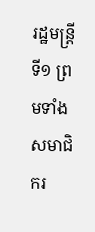រដ្ឋមន្ត្រីទី១ ព្រមទាំងសមាជិករ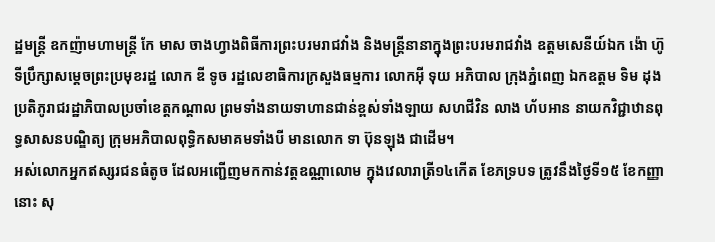ដ្ឋមន្ត្រី ឧកញ៉ាមហាមន្ត្រី កែ មាស ចាងហ្វាងពិធីការព្រះបរមរាជវាំង និងមន្ត្រីនានាក្នុងព្រះបរមរាជវាំង ឧត្ដមសេនីយ៍ឯក ង៉ោ ហ៊ូ ទីប្រឹក្សាសម្ដេចព្រះប្រមុខរដ្ឋ លោក ឌី ទូច រដ្ឋលេខាធិការក្រសួងធម្មការ លោកអ៊ី ទុយ អភិបាល ក្រុងភ្នំពេញ ឯកឧត្ដម ទិម ដុង ប្រតិភូរាជរដ្ឋាភិបាលប្រចាំខេត្តកណ្ដាល ព្រមទាំងនាយទាហានជាន់ខ្ពស់ទាំងឡាយ សហជីវិន លាង ហ័បអាន នាយកវិជ្ជាឋានពុទ្ធសាសនបណ្ឌិត្យ ក្រុមអភិបាលពុទ្ធិកសមាគមទាំងបី មានលោក ទា ប៊ុនឡុង ជាដើម។
អស់លោកអ្នកឥស្សរជនធំតូច ដែលអញ្ជើញមកកាន់វត្តឧណ្ណាលោម ក្នុងវេលារាត្រី១៤កើត ខែភទ្របទ ត្រូវនឹងថ្ងៃទី១៥ ខែកញ្ញានោះ សុ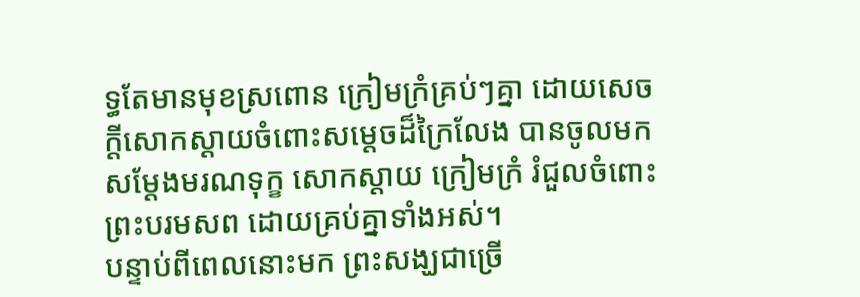ទ្ធតែមានមុខស្រពោន ក្រៀមក្រំគ្រប់ៗគ្នា ដោយសេចក្ដីសោកស្ដាយចំពោះសម្ដេចដ៏ក្រៃលែង បានចូលមកសម្ដែងមរណទុក្ខ សោកស្ដាយ ក្រៀមក្រំ រំជួលចំពោះព្រះបរមសព ដោយគ្រប់គ្នាទាំងអស់។
បន្ទាប់ពីពេលនោះមក ព្រះសង្ឃជាច្រើ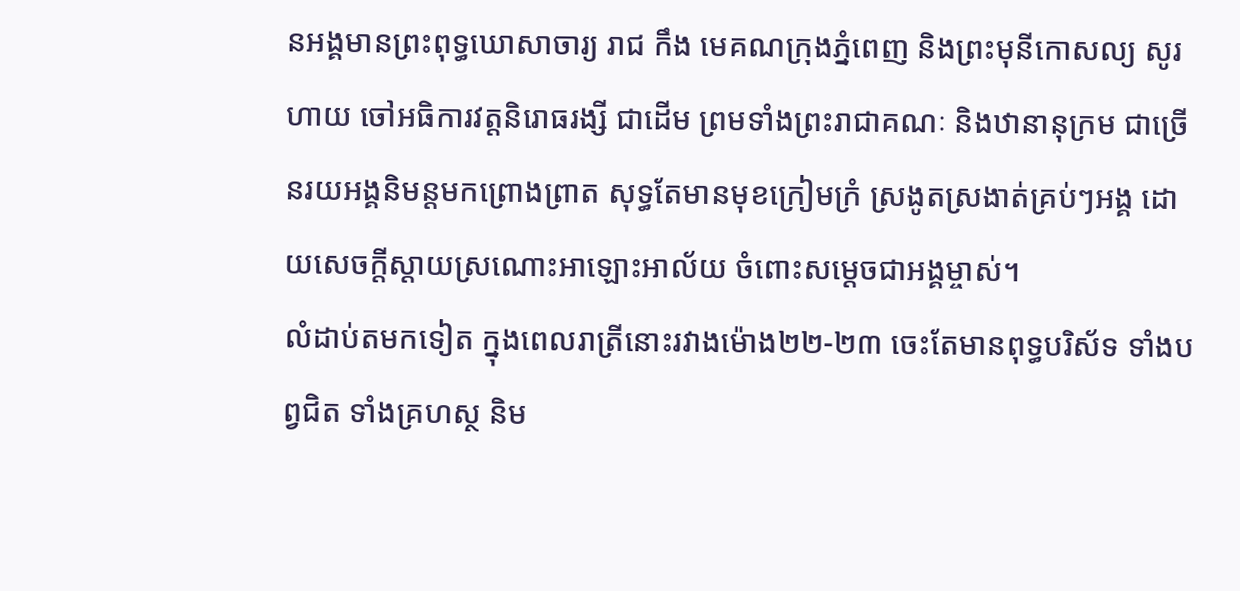នអង្គមានព្រះពុទ្ធឃោសាចារ្យ រាជ កឹង មេគណក្រុងភ្នំពេញ និងព្រះមុនីកោសល្យ សូរ ហាយ ចៅអធិការវត្តនិរោធរង្សី ជាដើម ព្រមទាំងព្រះរាជាគណៈ និងឋានានុក្រម ជាច្រើនរយអង្គនិមន្តមកព្រោងព្រាត សុទ្ធតែមានមុខក្រៀមក្រំ ស្រងូតស្រងាត់គ្រប់ៗអង្គ ដោយសេចក្ដីស្ដាយស្រណោះអាឡោះអាល័យ ចំពោះសម្ដេចជាអង្គម្ចាស់។
លំដាប់តមកទៀត ក្នុងពេលរាត្រីនោះរវាងម៉ោង២២-២៣ ចេះតែមានពុទ្ធបរិស័ទ ទាំងបព្វជិត ទាំងគ្រហស្ថ និម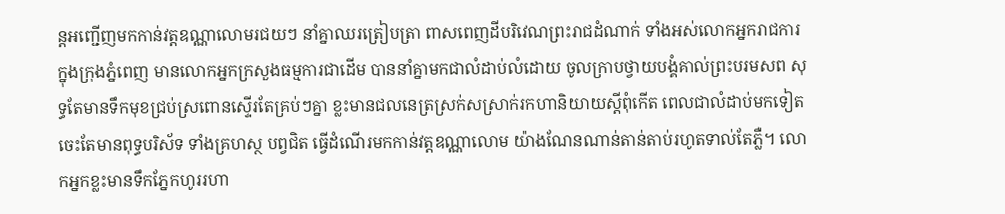ន្តអញ្ជើញមកកាន់វត្តឧណ្ណាលោមរជយៗ នាំគ្នាឈរត្រៀបត្រា ពាសពេញដីបរិវេណព្រះរាជដំណាក់ ទាំងអស់លោកអ្នករាជការក្នុងក្រុងភ្នំពេញ មានលោកអ្នកក្រសួងធម្មការជាដើម បាននាំគ្នាមកជាលំដាប់លំដោយ ចូលក្រាបថ្វាយបង្គំគាល់ព្រះបរមសព សុទ្ធតែមានទឹកមុខជ្រប់ស្រពោនស្ទើរតែគ្រប់ៗគ្នា ខ្លះមានជលនេត្រស្រក់សស្រាក់រកហានិយាយស្ដីពុំកើត ពេលជាលំដាប់មកទៀត ចេះតែមានពុទ្ធបរិស័ទ ទាំងគ្រហស្ថ បព្វជិត ធ្វើដំណើរមកកាន់វត្តឧណ្ណាលោម យ៉ាងណែនណាន់តាន់តាប់រហូតទាល់តែភ្លឺ។ លោកអ្នកខ្លះមានទឹកភ្នែកហូររហា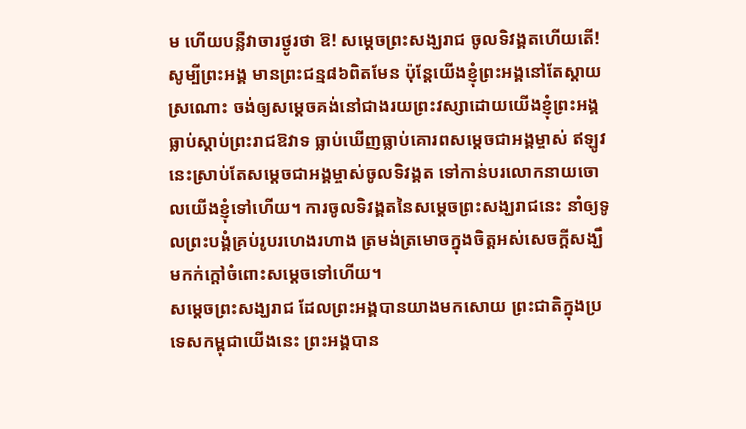ម ហើយបន្លឺវាចារថ្ងូរថា ឱ! សម្ដេចព្រះសង្ឃរាជ ចូលទិវង្គតហើយតើ! សូម្បីព្រះអង្គ មានព្រះជន្ម៨៦ពិតមែន ប៉ុន្តែយើងខ្ញុំព្រះអង្គនៅតែស្ដាយស្រណោះ ចង់ឲ្យសម្ដេចគង់នៅជាងរយព្រះវស្សាដោយយើងខ្ញុំព្រះអង្គធ្លាប់ស្ដាប់ព្រះរាជឱវាទ ធ្លាប់ឃើញធ្លាប់គោរពសម្ដេចជាអង្គម្ចាស់ ឥឡូវនេះស្រាប់តែសម្ដេចជាអង្គម្ចាស់ចូលទិវង្គត ទៅកាន់បរលោកនាយចោលយើងខ្ញុំទៅហើយ។ ការចូលទិវង្គតនៃសម្ដេចព្រះសង្ឃរាជនេះ នាំឲ្យទូលព្រះបង្គំគ្រប់រូបរហេងរហាង ត្រមង់ត្រមោចក្នុងចិត្តអស់សេចក្ដីសង្ឃឹមកក់ក្ដៅចំពោះសម្ដេចទៅហើយ។
សម្ដេចព្រះសង្ឃរាជ ដែលព្រះអង្គបានយាងមកសោយ ព្រះជាតិក្នុងប្រទេសកម្ពុជាយើងនេះ ព្រះអង្គបាន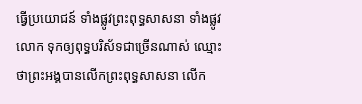ធ្វើប្រយោជន៍ ទាំងផ្លូវព្រះពុទ្ធសាសនា ទាំងផ្លូវលោក ទុកឲ្យពុទ្ធបរិស័ទជាច្រើនណាស់ ឈ្មោះថាព្រះអង្គបានលើកព្រះពុទ្ធសាសនា លើក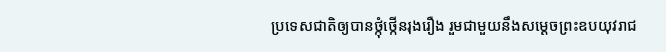ប្រទេសជាតិឲ្យបានថ្កុំថ្កើនរុងរឿង រួមជាមួយនឹងសម្ដេចព្រះឧបយុវរាជ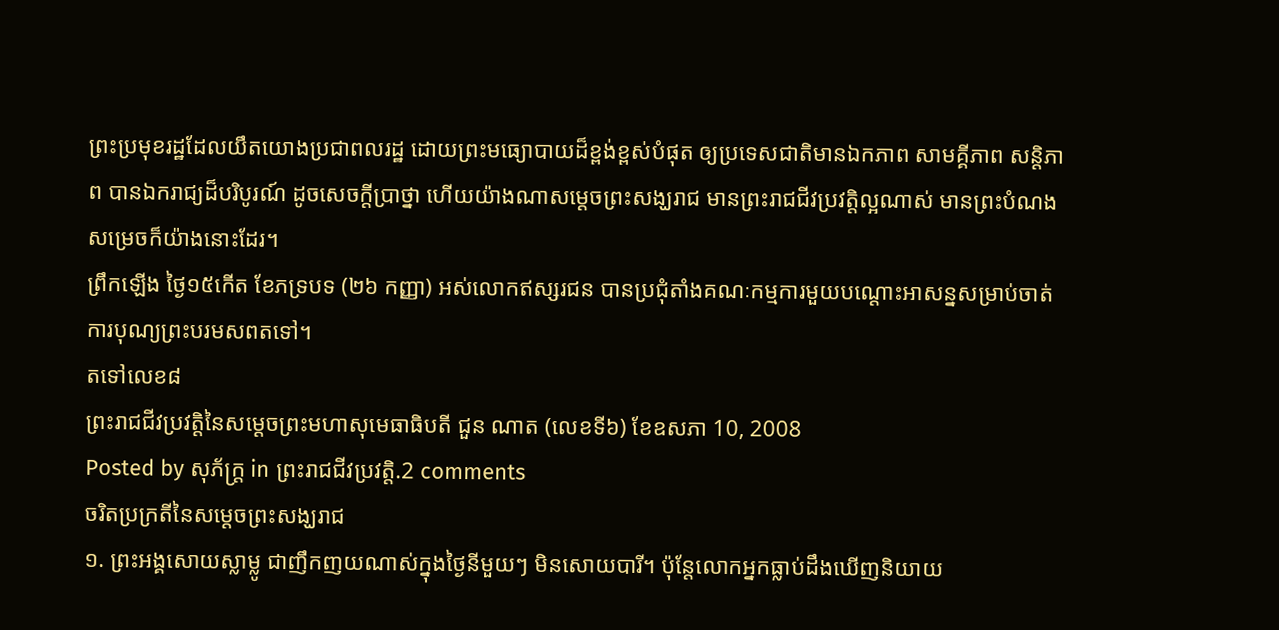ព្រះប្រមុខរដ្ឋដែលយឹតយោងប្រជាពលរដ្ឋ ដោយព្រះមធ្យោបាយដ៏ខ្ពង់ខ្ពស់បំផុត ឲ្យប្រទេសជាតិមានឯកភាព សាមគ្គីភាព សន្តិភាព បានឯករាជ្យដ៏បរិបូរណ៍ ដូចសេចក្ដីប្រាថ្នា ហើយយ៉ាងណាសម្ដេចព្រះសង្ឃរាជ មានព្រះរាជជីវប្រវត្តិល្អណាស់ មានព្រះបំណងសម្រេចក៏យ៉ាងនោះដែរ។
ព្រឹកឡើង ថ្ងៃ១៥កើត ខែភទ្របទ (២៦ កញ្ញា) អស់លោកឥស្សរជន បានប្រជុំតាំងគណៈកម្មការមួយបណ្ដោះអាសន្នសម្រាប់ចាត់ការបុណ្យព្រះបរមសពតទៅ។
តទៅលេខ៨
ព្រះរាជជីវប្រវត្តិនៃសម្ដេចព្រះមហាសុមេធាធិបតី ជួន ណាត (លេខទី៦) ខែឧសភា 10, 2008
Posted by សុភ័ក្ត្រ in ព្រះរាជជីវប្រវត្តិ.2 comments
ចរិតប្រក្រតីនៃសម្ដេចព្រះសង្ឃរាជ
១. ព្រះអង្គសោយស្លាម្លូ ជាញឹកញយណាស់ក្នុងថ្ងៃនីមួយៗ មិនសោយបារី។ ប៉ុន្តែលោកអ្នកធ្លាប់ដឹងឃើញនិយាយ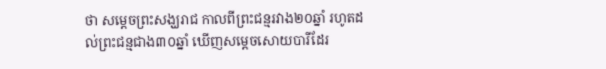ថា សម្ដេចព្រះសង្ឃរាជ កាលពីព្រះជន្មរវាង២០ឆ្នាំ រហូតដល់ព្រះជន្មជាង៣០ឆ្នាំ ឃើញសម្ដេចសោយបារីដែរ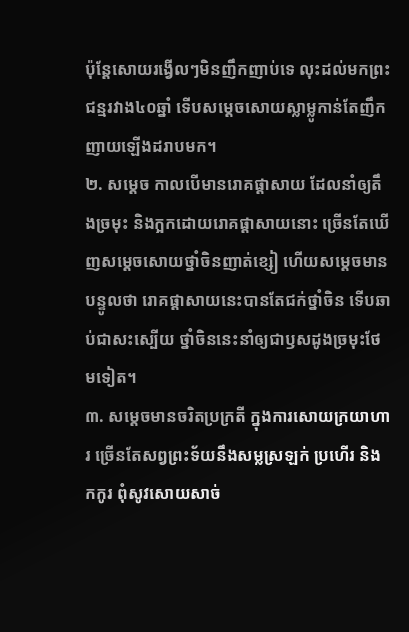ប៉ុន្តែសោយរង្វើលៗមិនញឹកញាប់ទេ លុះដល់មកព្រះជន្មរវាង៤០ឆ្នាំ ទើបសម្ដេចសោយស្លាម្លូកាន់តែញឹកញាយឡើងដរាបមក។
២. សម្ដេច កាលបើមានរោគផ្ដាសាយ ដែលនាំឲ្យតឹងច្រមុះ និងក្អកដោយរោគផ្ដាសាយនោះ ច្រើនតែឃើញសម្ដេចសោយថ្នាំចិនញាត់ខ្សៀ ហើយសម្ដេចមានបន្ទូលថា រោគផ្ដាសាយនេះបានតែជក់ថ្នាំចិន ទើបឆាប់ជាសះស្បើយ ថ្នាំចិននេះនាំឲ្យជាឫសដូងច្រមុះថែមទៀត។
៣. សម្ដេចមានចរិតប្រក្រតី ក្នុងការសោយក្រយាហារ ច្រើនតែសព្វព្រះទ័យនឹងសម្លស្រឡក់ ប្រហើរ និងកកូរ ពុំសូវសោយសាច់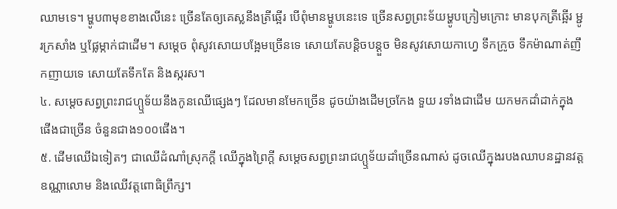ឈាមទេ។ ម្ហូប៣មុខខាងលើនេះ ច្រើនតែឲ្យគេស្លនឹងត្រីឆ្អើរ បើពុំមានម្ហូបនេះទេ ច្រើនសព្វព្រះទ័យម្ហូបក្រៀមក្រោះ មានបុកត្រីឆ្អើរ ម្ជូរក្រសាំង ឬផ្លែម្កាក់ជាដើម។ សម្ដេច ពុំសូវសោយបង្អែមច្រើនទេ សោយតែបន្ដិចបន្តួច មិនសូវសោយកាហ្វេ ទឹកក្រូច ទឹកម៉ាណាត់ញឹកញាយទេ សោយតែទឹកតែ និងស្ករស។
៤. សម្ដេចសព្វព្រះរាជហ្ឬទ័យនឹងកូនឈើផ្សេងៗ ដែលមានមែកច្រើន ដូចយ៉ាងដើមច្រកែង ទួយ រទាំងជាដើម យកមកដាំដាក់ក្នុងផើងជាច្រើន ចំនួនជាង១០០ផើង។
៥. ដើមឈើឯទៀតៗ ជាឈើដំណាំស្រុកក្ដី ឈើក្នុងព្រៃក្ដី សម្ដេចសព្វព្រះរាជហ្ឬទ័យដាំច្រើនណាស់ ដូចឈើក្នុងរបងឈាបនដ្ឋានវត្តឧណ្ណាលោម និងឈើវត្តពោធិព្រឹក្ស។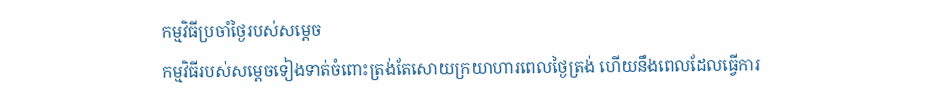កម្មវិធីប្រចាំថ្ងៃរបស់សម្ដេច
កម្មវិធីរបស់សម្ដេចទៀងទាត់ចំពោះត្រង់តែសោយក្រយាហារពេលថ្ងៃត្រង់ ហើយនឹងពេលដែលធ្វើការ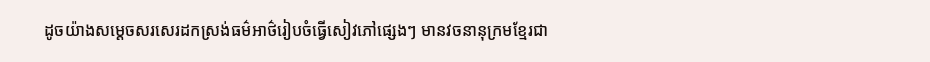ដូចយ៉ាងសម្ដេចសរសេរដកស្រង់ធម៌អាថ៌រៀបចំធ្វើសៀវភៅផ្សេងៗ មានវចនានុក្រមខ្មែរជា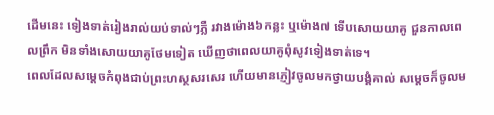ដើមនេះ ទៀងទាត់រៀងរាល់យប់ទាល់ៗភ្លឺ រវាងម៉ោង៦កន្លះ ឬម៉ោង៧ ទើបសោយយាគូ ជួនកាលពេលព្រឹក មិនទាំងសោយយាគូថែមទៀត ឃើញថាពេលយាគូពុំសូវទៀងទាត់ទេ។
ពេលដែលសម្ដេចកំពុងជាប់ព្រះហស្ថសរសេរ ហើយមានភ្ញៀវចូលមកថ្វាយបង្គំគាល់ សម្ដេចក៏ចូលម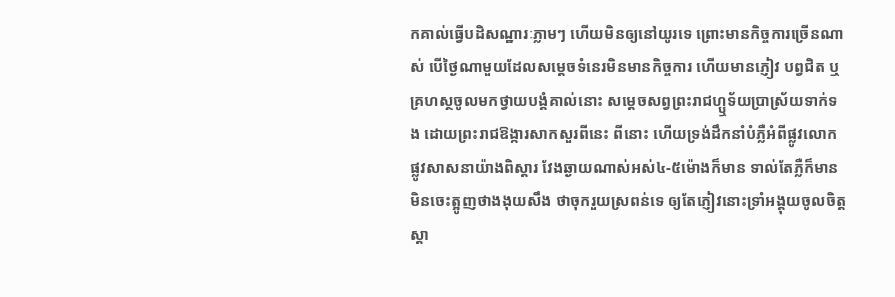កគាល់ធ្វើបដិសណ្ឋារៈភ្លាមៗ ហើយមិនឲ្យនៅយូរទេ ព្រោះមានកិច្ចការច្រើនណាស់ បើថ្ងៃណាមួយដែលសម្ដេចទំនេរមិនមានកិច្ចការ ហើយមានភ្ញៀវ បព្វជិត ឬគ្រហស្ថចូលមកថ្វាយបង្គំគាល់នោះ សម្ដេចសព្វព្រះរាជហ្ឬទ័យប្រាស្រ័យទាក់ទង ដោយព្រះរាជឱង្ការសាកសួរពីនេះ ពីនោះ ហើយទ្រង់ដឹកនាំបំភ្លឺអំពីផ្លូវលោក ផ្លូវសាសនាយ៉ាងពិស្ដារ វែងឆ្ងាយណាស់អស់៤-៥ម៉ោងក៏មាន ទាល់តែភ្លឺក៏មាន មិនចេះត្អូញថាងងុយសឹង ថាចុករួយស្រពន់ទេ ឲ្យតែភ្ញៀវនោះទ្រាំអង្គុយចូលចិត្តស្ដា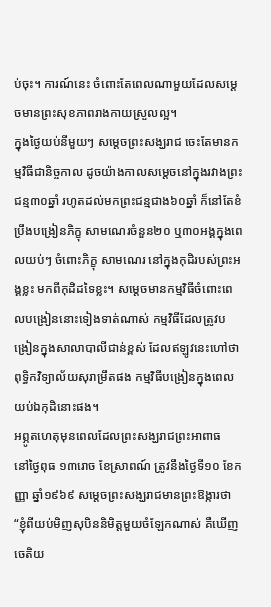ប់ចុះ។ ការណ៍នេះ ចំពោះតែពេលណាមួយដែលសម្ដេចមានព្រះសុខភាពរាងកាយស្រួលល្អ។
ក្នុងថ្ងៃយប់នីមួយៗ សម្ដេចព្រះសង្ឃរាជ ចេះតែមានកម្មវិធីជានិច្ចកាល ដូចយ៉ាងកាលសម្ដេចនៅក្នុងរវាងព្រះជន្ម៣០ឆ្នាំ រហូតដល់មកព្រះជន្មជាង៦០ឆ្នាំ ក៏នៅតែខំប្រឹងបង្រៀនភិក្ខុ សាមណេរចំនួន២០ ឬ៣០អង្គក្នុងពេលយប់ៗ ចំពោះភិក្ខុ សាមណេរ នៅក្នុងកុដិរបស់ព្រះអង្គខ្លះ មកពីកុដិដទៃខ្លះ។ សម្ដេចមានកម្មវិធីចំពោះពេលបង្រៀននោះទៀងទាត់ណាស់ កម្មវិធីដែលត្រូវបង្រៀនក្នុងសាលាបាលីជាន់ខ្ពស់ ដែលឥឡូវនេះហៅថាពុទ្ធិកវិទ្យាល័យសុរាម្រឹតផង កម្មវិធីបង្រៀនក្នុងពេលយប់ឯកុដិនោះផង។
អព្ភូតហេតុមុនពេលដែលព្រះសង្ឃរាជព្រះអាពាធ
នៅថ្ងៃពុធ ១៣រោច ខែស្រាពណ៍ ត្រូវនឹងថ្ងៃទី១០ ខែកញ្ញា ឆ្នាំ១៩៦៩ សម្ដេចព្រះសង្ឃរាជមានព្រះឱង្ការថា “ខ្ញុំពីយប់មិញសុបិននិមិត្តមួយចំឡែកណាស់ គឺឃើញចេតិយ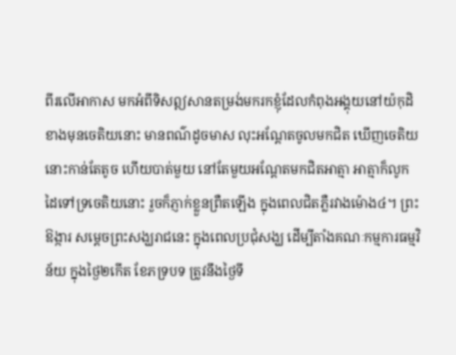ពីរលើអាកាស មកអំពីទិសឦសានតម្រង់មករកខ្ញុំដែលកំពុងអង្គុយនៅយ៉កុដិខាងមុនចេតិយនោះ មានពណ៌ដូចមាស លុះអណ្ដែតចូលមកជិត ឃើញចេតិយនោះកាន់តែតូច ហើយបាត់មួយ នៅតែមួយអណ្ដែតមកជិតអាត្មា អាត្មាក៏លូកដៃទៅទ្រចេតិយនោះ រួចក៏ភ្ញាក់ខ្លួនព្រឺតឡើង ក្នុងពេលជិតភ្លឺរវាងម៉ោង៤។ ព្រះឱង្ការ សម្ដេចព្រះសង្ឃរាជនេះ ក្នុងពេលប្រជុំសង្ឃ ដើម្បីតាំងគណៈកម្មការធម្មវិន័យ ក្នុងថ្ងៃ២កើត ខែភទ្របទ ត្រូវនឹងថ្ងៃទី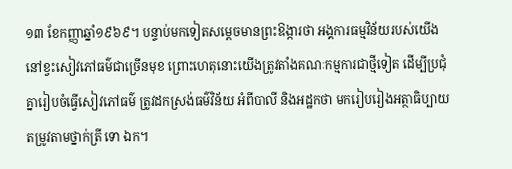១៣ ខែកញ្ញាឆ្នាំ១៩៦៩។ បន្ទាប់មកទៀតសម្ដេចមានព្រះឱង្ការថា អង្គការធម្មវិន័យរបស់យើងនៅខ្វះសៀវភៅធម៌ជាច្រើនមុខ ព្រោះហេតុនោះយើងត្រូវតាំងគណៈកម្មការជាថ្មីទៀត ដើម្បីប្រជុំគ្នារៀបចំធ្វើសៀវភៅធម៌ ត្រូវដកស្រង់ធម៌វិន័យ អំពីបាលី និងអដ្ឋកថា មករៀបរៀងអត្ថាធិប្បាយ តម្រូវតាមថ្នាក់ត្រី ទោ ឯក។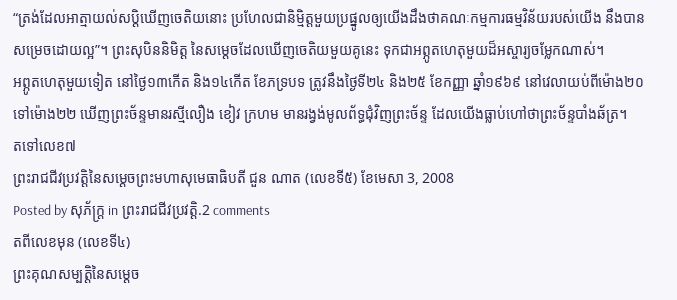“ត្រង់ដែលអាត្មាយល់សប្ដិឃើញចេតិយនោះ ប្រហែលជានិម្មិត្តមួយប្រផ្នូលឲ្យយើងដឹងថាគណៈកម្មការធម្មវិន័យរបស់យើង នឹងបានសម្រេចដោយល្អ”។ ព្រះសុបិននិមិត្ត នៃសម្ដេចដែលឃើញចេតិយមួយគូនេះ ទុកជាអព្ភូតហេតុមួយដ៏អស្ចារ្យចម្លែកណាស់។
អព្ភូតហេតុមួយទៀត នៅថ្ងៃ១៣កើត និង១៤កើត ខែភទ្របទ ត្រូវនឹងថ្ងៃទី២៤ និង២៥ ខែកញ្ញា ឆ្នាំ១៩៦៩ នៅវេលាយប់ពីម៉ោង២០ទៅម៉ោង២២ ឃើញព្រះច័ន្ទមានរស្មីលឿង ខៀវ ក្រហម មានរង្វង់មូលព័ទ្ធជុំវិញព្រះច័ន្ទ ដែលយើងធ្លាប់ហៅថាព្រះច័ន្ទបាំងឆ័ត្រ។
តទៅលេខ៧
ព្រះរាជជីវប្រវត្តិនៃសម្ដេចព្រះមហាសុមេធាធិបតី ជួន ណាត (លេខទី៥) ខែមេសា 3, 2008
Posted by សុភ័ក្ត្រ in ព្រះរាជជីវប្រវត្តិ.2 comments
តពីលេខមុន (លេខទី៤)
ព្រះគុណសម្បត្តិនៃសម្ដេច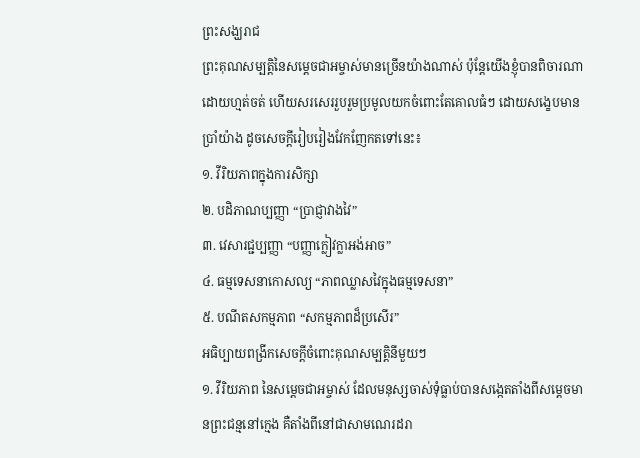ព្រះសង្ឃរាជ
ព្រះគុណសម្បត្តិនៃសម្ដេចជាអម្ចាស់មានច្រើនយ៉ាងណាស់ ប៉ុន្តែយើងខ្ញុំបានពិចារណាដោយហ្មត់ចត់ ហើយសរសេររួបរួមប្រមូលយកចំពោះតែគោលធំៗ ដោយសង្ខេបមានប្រាំយ៉ាង ដូចសេចក្ដីរៀបរៀងវែកញែកតទៅនេះ៖
១. វីរិយភាពក្នុងការសិក្សា
២. បដិភាណប្បញ្ញា “ប្រាជ្ញាវាងវៃ”
៣. វេសារជ្ជប្បញ្ញា “បញ្ញាក្លៀវក្លាអង់អាច”
៤. ធម្មទេសនាកោសល្យ “ភាពឈ្លាសវៃក្នុងធម្មទេសនា”
៥. បណីតសកម្មភាព “សកម្មភាពដ៏ប្រសើរ”
អធិប្បាយពង្រីកសេចក្ដីចំពោះគុណសម្បត្តិនីមួយៗ
១. វីរិយភាព នៃសម្ដេចជាអម្ចាស់ ដែលមនុស្សចាស់ទុំធ្លាប់បានសង្កេតតាំងពីសម្ដេចមានព្រះជន្មនៅក្មេង គឺតាំងពីនៅជាសាមណេរដរា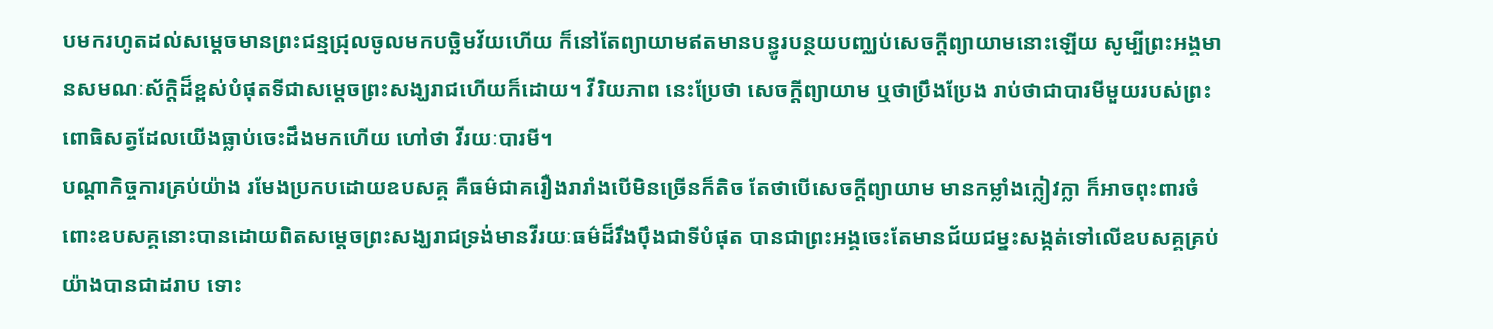បមករហូតដល់សម្ដេចមានព្រះជន្មជ្រុលចូលមកបច្ឆិមវ័យហើយ ក៏នៅតែព្យាយាមឥតមានបន្ធូរបន្ថយបញ្ឈប់សេចក្ដីព្យាយាមនោះឡើយ សូម្បីព្រះអង្គមានសមណៈស័ក្តិដ៏ខ្ពស់បំផុតទីជាសម្ដេចព្រះសង្ឃរាជហើយក៏ដោយ។ វីរិយភាព នេះប្រែថា សេចក្ដីព្យាយាម ឬថាប្រឹងប្រែង រាប់ថាជាបារមីមួយរបស់ព្រះពោធិសត្វដែលយើងធ្លាប់ចេះដឹងមកហើយ ហៅថា វីរយៈបារមី។
បណ្ដាកិច្ចការគ្រប់យ៉ាង រមែងប្រកបដោយឧបសគ្គ គឺធម៌ជាគរឿងរារាំងបើមិនច្រើនក៏តិច តែថាបើសេចក្ដីព្យាយាម មានកម្លាំងក្លៀវក្លា ក៏អាចពុះពារចំពោះឧបសគ្គនោះបានដោយពិតសម្ដេចព្រះសង្ឃរាជទ្រង់មានវីរយៈធម៌ដ៏រឹងប៉ឹងជាទីបំផុត បានជាព្រះអង្គចេះតែមានជ័យជម្នះសង្កត់ទៅលើឧបសគ្គគ្រប់យ៉ាងបានជាដរាប ទោះ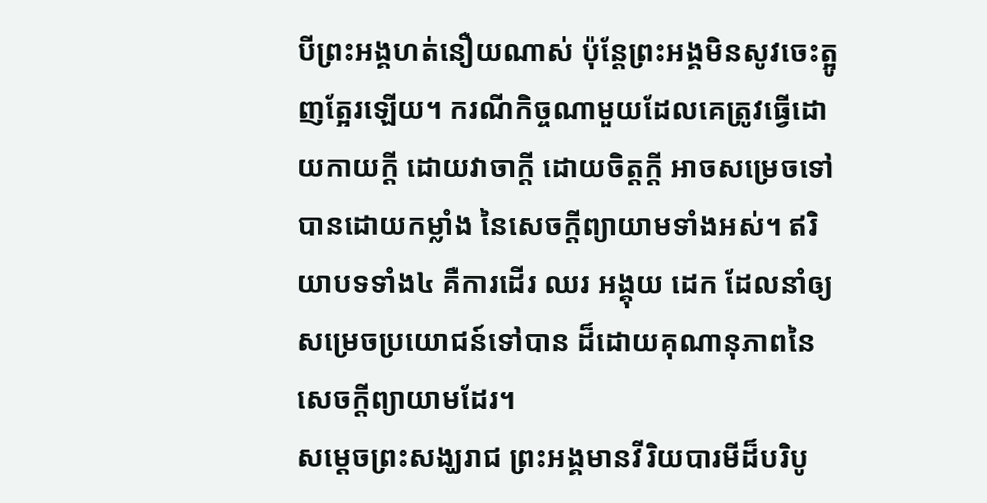បីព្រះអង្គហត់នឿយណាស់ ប៉ុន្តែព្រះអង្គមិនសូវចេះត្អូញត្អែរឡើយ។ ករណីកិច្ចណាមួយដែលគេត្រូវធ្វើដោយកាយក្ដី ដោយវាចាក្ដី ដោយចិត្តក្ដី អាចសម្រេចទៅបានដោយកម្លាំង នៃសេចក្ដីព្យាយាមទាំងអស់។ ឥរិយាបទទាំង៤ គឺការដើរ ឈរ អង្គុយ ដេក ដែលនាំឲ្យសម្រេចប្រយោជន៍ទៅបាន ដ៏ដោយគុណានុភាពនៃសេចក្ដីព្យាយាមដែរ។
សម្ដេចព្រះសង្ឃរាជ ព្រះអង្គមានវីរិយបារមីដ៏បរិបូ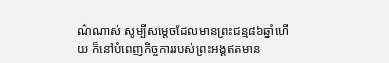ណ៌ណាស់ សូម្បីសម្ដេចដែលមានព្រះជន្ម៨៦ឆ្នាំហើយ ក៏នៅបំពេញកិច្ចការរបស់ព្រះអង្គឥតមាន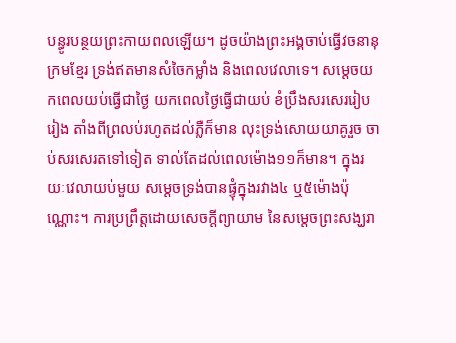បន្ធូរបន្ថយព្រះកាយពលឡើយ។ ដូចយ៉ាងព្រះអង្គចាប់ធ្វើវចនានុក្រមខ្មែរ ទ្រង់ឥតមានសំចៃកម្លាំង និងពេលវេលាទេ។ សម្ដេចយកពេលយប់ធ្វើជាថ្ងៃ យកពេលថ្ងៃធ្វើជាយប់ ខំប្រឹងសរសេររៀបរៀង តាំងពីព្រលប់រហូតដល់ភ្លឺក៏មាន លុះទ្រង់សោយយាគូរួច ចាប់សរសេរតទៅទៀត ទាល់តែដល់ពេលម៉ោង១១ក៏មាន។ ក្នុងរយៈវេលាយប់មួយ សម្ដេចទ្រង់បានផ្ទុំក្នុងរវាង៤ ឬ៥ម៉ោងប៉ុណ្ណោះ។ ការប្រព្រឹត្តដោយសេចក្ដីព្យាយាម នៃសម្ដេចព្រះសង្ឃរា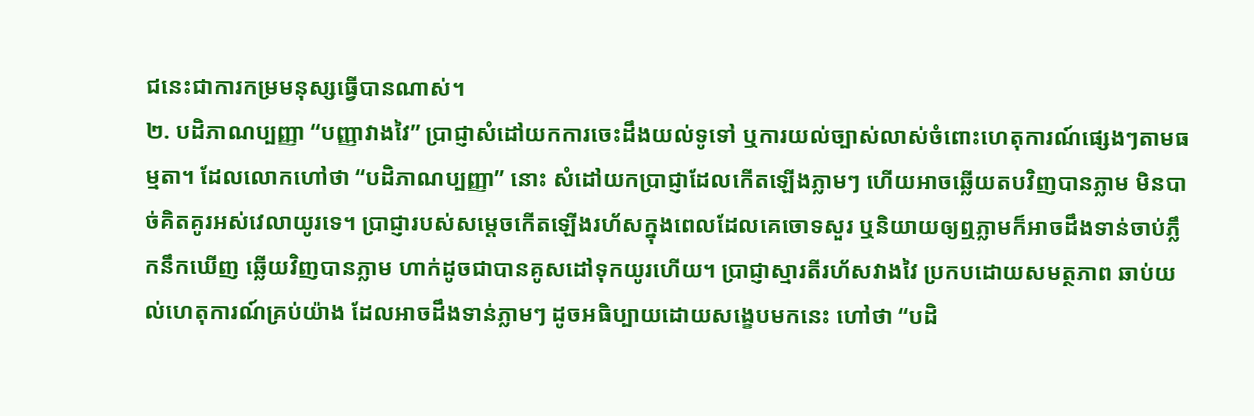ជនេះជាការកម្រមនុស្សធ្វើបានណាស់។
២. បដិភាណប្បញ្ញា “បញ្ញាវាងវៃ” ប្រាជ្ញាសំដៅយកការចេះដឹងយល់ទូទៅ ឬការយល់ច្បាស់លាស់ចំពោះហេតុការណ៍ផ្សេងៗតាមធម្មតា។ ដែលលោកហៅថា “បដិភាណប្បញ្ញា” នោះ សំដៅយកប្រាជ្ញាដែលកើតឡើងភ្លាមៗ ហើយអាចឆ្លើយតបវិញបានភ្លាម មិនបាច់គិតគូរអស់វេលាយូរទេ។ ប្រាជ្ញារបស់សម្ដេចកើតឡើងរហ័សក្នុងពេលដែលគេចោទសួរ ឬនិយាយឲ្យឮភ្លាមក៏អាចដឹងទាន់ចាប់ភ្លឹកនឹកឃើញ ឆ្លើយវិញបានភ្លាម ហាក់ដូចជាបានគូសដៅទុកយូរហើយ។ ប្រាជ្ញាស្មារតីរហ័សវាងវៃ ប្រកបដោយសមត្ថភាព ឆាប់យល់ហេតុការណ៍គ្រប់យ៉ាង ដែលអាចដឹងទាន់ភ្លាមៗ ដូចអធិប្បាយដោយសង្ខេបមកនេះ ហៅថា “បដិ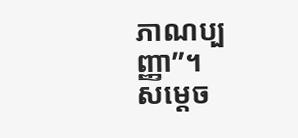ភាណប្បញ្ញា”។
សម្ដេច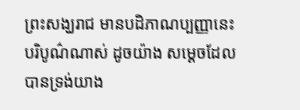ព្រះសង្ឃរាជ មានបដិភាណប្បញ្ញានេះបរិបូណ៌ណាស់ ដូចយ៉ាង សម្ដេចដែលបានទ្រង់យាង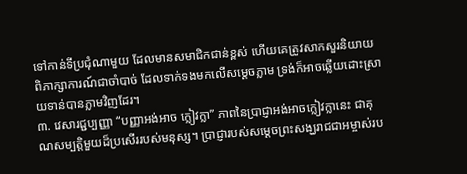ទៅកាន់ទីប្រជុំណាមួយ ដែលមានសមាជិកជាន់ខ្ពស់ ហើយគេត្រូវសាកសួរនិយាយពិភាក្សាការណ៍ជាចាំបាច់ ដែលទាក់ទងមកលើសម្ដេចភ្លាម ទ្រង់ក៏អាចឆ្លើយដោះស្រាយទាន់បានភ្លាមវិញដែរ។
៣. វេសារជ្ជប្បញ្ញា “បញ្ញាអង់អាច ក្លៀវក្លា” ភាពនៃប្រាជ្ញាអង់អាចក្លៀវក្លានេះ ជាគុណសម្បត្តិមួយដ៏ប្រសើររបស់មនុស្ស។ ប្រាជ្ញារបស់សម្ដេចព្រះសង្ឃរាជជាអម្ចាស់រប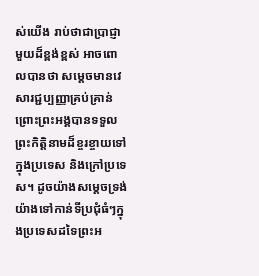ស់យើង រាប់ថាជាប្រាជ្ញាមួយដ៏ខ្ពង់ខ្ពស់ អាចពោលបានថា សម្ដេចមានវេសារជ្ជប្បញ្ញាគ្រប់គ្រាន់ ព្រោះព្រះអង្គបានទទួលព្រះកិត្តិនាមដ៏ខ្ចរខ្ចាយទៅក្នុងប្រទេស និងក្រៅប្រទេស។ ដូចយ៉ាងសម្ដេចទ្រង់យ៉ាងទៅកាន់ទីប្រជុំធំៗក្នុងប្រទេសដទៃព្រះអ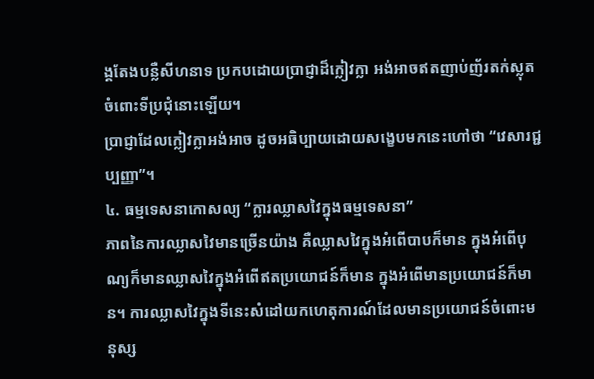ង្គតែងបន្លឺសីហនាទ ប្រកបដោយប្រាជ្ញាដ៏ក្លៀវក្លា អង់អាចឥតញាប់ញ័រតក់ស្លុតចំពោះទីប្រជុំនោះឡើយ។
ប្រាជ្ញាដែលក្លៀវក្លាអង់អាច ដូចអធិប្បាយដោយសង្ខេបមកនេះហៅថា “វេសារជ្ជប្បញ្ញា”។
៤. ធម្មទេសនាកោសល្យ “ក្លារឈ្លាសវៃក្នុងធម្មទេសនា”
ភាពនៃការឈ្លាសវៃមានច្រើនយ៉ាង គឺឈ្លាសវៃក្នុងអំពើបាបក៏មាន ក្នុងអំពើបុណ្យក៏មានឈ្លាសវៃក្នុងអំពើឥតប្រយោជន៍ក៏មាន ក្នុងអំពើមានប្រយោជន៍ក៏មាន។ ការឈ្លាសវៃក្នុងទីនេះសំដៅយកហេតុការណ៍ដែលមានប្រយោជន៍ចំពោះមនុស្ស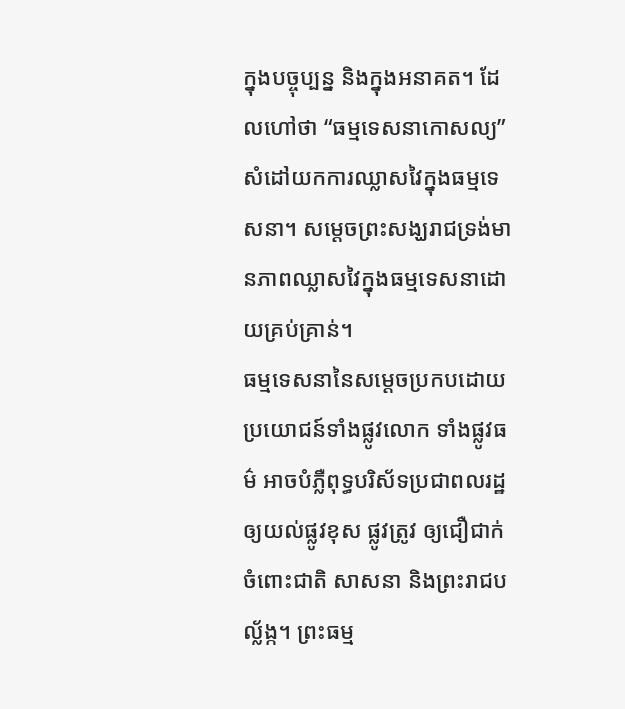ក្នុងបច្ចុប្បន្ន និងក្នុងអនាគត។ ដែលហៅថា “ធម្មទេសនាកោសល្យ” សំដៅយកការឈ្លាសវៃក្នុងធម្មទេសនា។ សម្ដេចព្រះសង្ឃរាជទ្រង់មានភាពឈ្លាសវៃក្នុងធម្មទេសនាដោយគ្រប់គ្រាន់។
ធម្មទេសនានៃសម្ដេចប្រកបដោយប្រយោជន៍ទាំងផ្លូវលោក ទាំងផ្លូវធម៌ អាចបំភ្លឺពុទ្ធបរិស័ទប្រជាពលរដ្ឋឲ្យយល់ផ្លូវខុស ផ្លូវត្រូវ ឲ្យជឿជាក់ចំពោះជាតិ សាសនា និងព្រះរាជបល្ល័ង្ក។ ព្រះធម្ម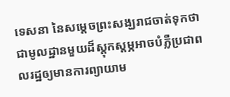ទេសនា នៃសម្ដេចព្រះសង្ឃរាជចាត់ទុកថាជាមូលដ្ឋានមួយដ៏ស្ដុកស្ដម្ភអាចបំភ្លឺប្រជាពលរដ្ឋឲ្យមានការព្យាយាម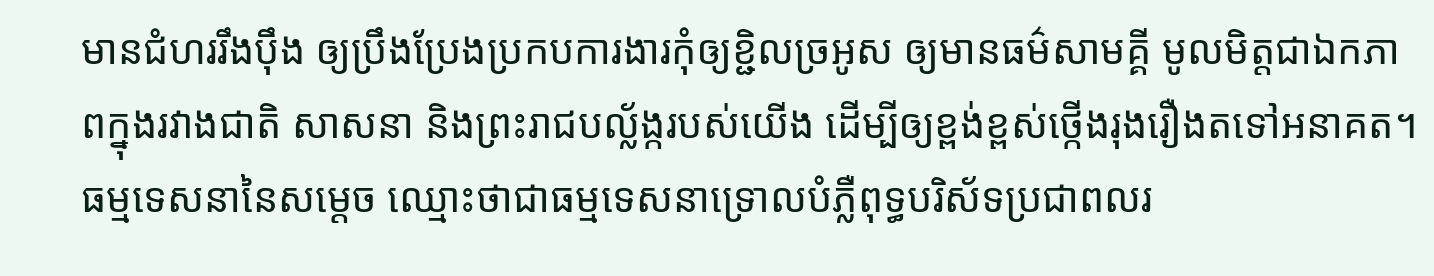មានជំហររឹងប៉ឹង ឲ្យប្រឹងប្រែងប្រកបការងារកុំឲ្យខ្ជិលច្រអូស ឲ្យមានធម៌សាមគ្គី មូលមិត្តជាឯកភាពក្នុងរវាងជាតិ សាសនា និងព្រះរាជបល្ល័ង្ករបស់យើង ដើម្បីឲ្យខ្ពង់ខ្ពស់ថ្កើងរុងរឿងតទៅអនាគត។ ធម្មទេសនានៃសម្ដេច ឈ្មោះថាជាធម្មទេសនាទ្រោលបំភ្លឺពុទ្ធបរិស័ទប្រជាពលរ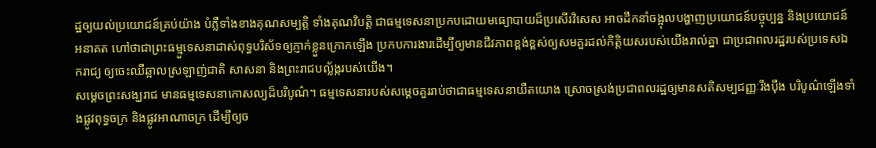ដ្ឋឲ្យយល់ប្រយោជន៍គ្រប់យ៉ាង បំភ្លឺទាំងខាងគុណសម្បត្តិ ទាំងគុណវិបត្តិ ជាធម្មទេសនាប្រកបដោយមធ្យោបាយដ៏ប្រសើរវិសេស អាចដឹកនាំចង្អុលបង្ហាញប្រយោជន៍បច្ចុប្បន្ន និងប្រយោជន៍អនាគត ហៅថាជាព្រះធម្មួទេសនាដាស់ពុទ្ធបរិស័ទឲ្យភ្ញាក់ខ្លួនក្រោកឡើង ប្រកបការងារដើម្បីឲ្យមានជីវភាពខ្ពង់ខ្ពស់ឲ្យសមគួរដល់កិត្តិយសរបស់យើងរាល់គ្នា ជាប្រជាពលរដ្ឋរបស់ប្រទេសឯករាជ្យ ឲ្យចេះឈឺឆ្អាលស្រឡាញ់ជាតិ សាសនា និងព្រះរាជបល្ល័ង្ករបស់យើង។
សម្ដេចព្រះសង្ឃរាជ មានធម្មទេសនាកោសល្យដ៏បរិបូណ៌។ ធម្មទេសនារបស់សម្ដេចគួររាប់ថាជាធម្មទេសនាយឺតយោង ស្រោចស្រង់ប្រជាពលរដ្ឋឲ្យមានសតិសម្បជញ្ញៈរឹងប៉ឹង បរិបូណ៌ឡើងទាំងផ្លូវពុទ្ធចក្រ និងផ្លូវអាណាចក្រ ដើម្បីឲ្យច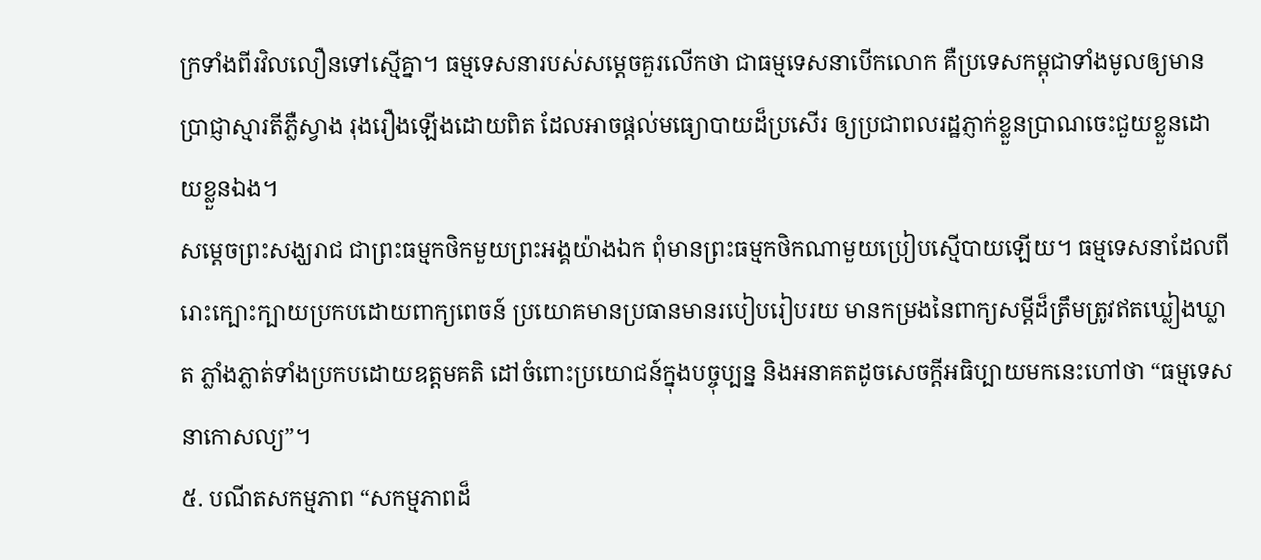ក្រទាំងពីរវិលលឿនទៅស្មើគ្នា។ ធម្មទេសនារបស់សម្ដេចគួរលើកថា ជាធម្មទេសនាបើកលោក គឺប្រទេសកម្ពុជាទាំងមូលឲ្យមានប្រាជ្ញាស្មារតីភ្លឺស្វាង រុងរឿងឡើងដោយពិត ដែលអាចផ្ដល់មធ្យោបាយដ៏ប្រសើរ ឲ្យប្រជាពលរដ្ឋភ្ញាក់ខ្លួនប្រាណចេះជួយខ្លួនដោយខ្លួនឯង។
សម្ដេចព្រះសង្ឃរាជ ជាព្រះធម្មកថិកមួយព្រះអង្គយ៉ាងឯក ពុំមានព្រះធម្មកថិកណាមួយប្រៀបស្មើបាយឡើយ។ ធម្មទេសនាដែលពីរោះក្បោះក្បាយប្រកបដោយពាក្យពេចន៍ ប្រយោគមានប្រធានមានរបៀបរៀបរយ មានកម្រងនៃពាក្យសម្ដីដ៏ត្រឹមត្រូវឥតឃ្លៀងឃ្លាត ភ្លាំងភ្លាត់ទាំងប្រកបដោយឧត្ដមគតិ ដៅចំពោះប្រយោជន៍ក្នុងបច្ចុប្បន្ន និងអនាគតដូចសេចក្ដីអធិប្បាយមកនេះហៅថា “ធម្មទេសនាកោសល្យ”។
៥. បណីតសកម្មភាព “សកម្មភាពដ៏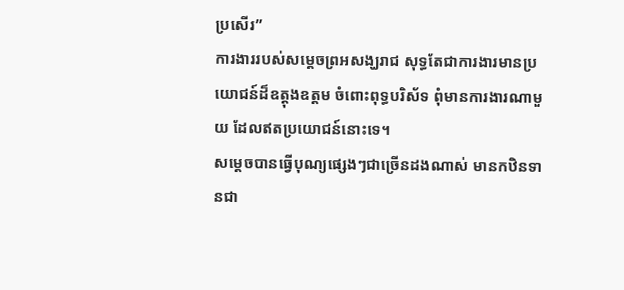ប្រសើរ”
ការងាររបស់សម្ដេចព្រអសង្ឃរាជ សុទ្ធតែជាការងារមានប្រយោជន៍ដ៏ឧត្ដុងឧត្ដម ចំពោះពុទ្ធបរិស័ទ ពុំមានការងារណាមួយ ដែលឥតប្រយោជន៍នោះទេ។
សម្ដេចបានធ្វើបុណ្យផ្សេងៗជាច្រើនដងណាស់ មានកឋិនទានជា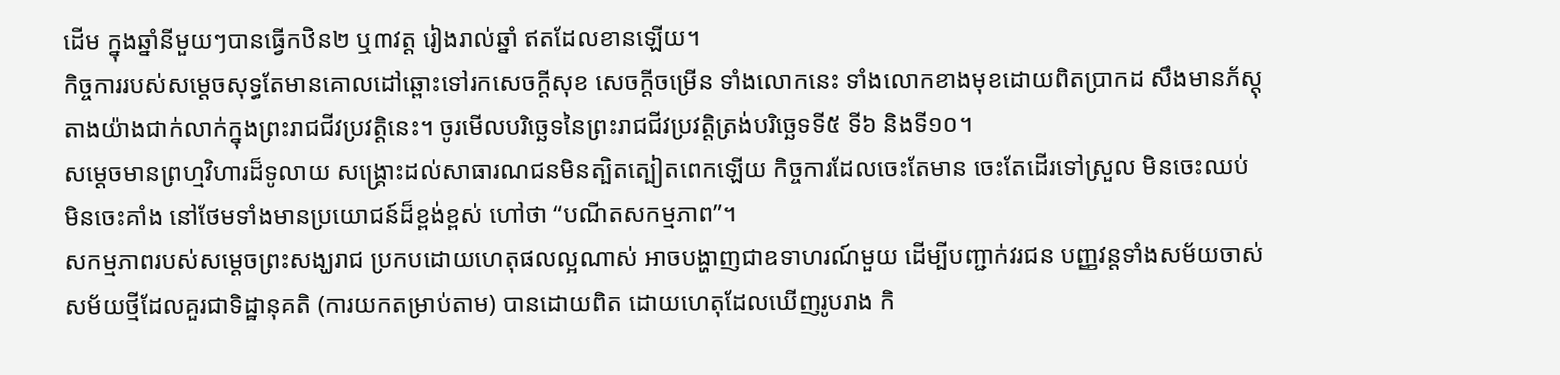ដើម ក្នុងឆ្នាំនីមួយៗបានធ្វើកឋិន២ ឬ៣វត្ត រៀងរាល់ឆ្នាំ ឥតដែលខានឡើយ។
កិច្ចការរបស់សម្ដេចសុទ្ធតែមានគោលដៅឆ្ពោះទៅរកសេចក្ដីសុខ សេចក្ដីចម្រើន ទាំងលោកនេះ ទាំងលោកខាងមុខដោយពិតប្រាកដ សឹងមានភ័ស្តុតាងយ៉ាងជាក់លាក់ក្នុងព្រះរាជជីវប្រវត្តិនេះ។ ចូរមើលបរិច្ឆេទនៃព្រះរាជជីវប្រវត្តិត្រង់បរិច្ឆេទទី៥ ទី៦ និងទី១០។
សម្ដេចមានព្រហ្មវិហារដ៏ទូលាយ សង្គ្រោះដល់សាធារណជនមិនត្បិតត្បៀតពេកឡើយ កិច្ចការដែលចេះតែមាន ចេះតែដើរទៅស្រួល មិនចេះឈប់ មិនចេះគាំង នៅថែមទាំងមានប្រយោជន៍ដ៏ខ្ពង់ខ្ពស់ ហៅថា “បណីតសកម្មភាព”។
សកម្មភាពរបស់សម្ដេចព្រះសង្ឃរាជ ប្រកបដោយហេតុផលល្អណាស់ អាចបង្ហាញជាឧទាហរណ៍មួយ ដើម្បីបញ្ជាក់វរជន បញ្ញវន្តទាំងសម័យចាស់ សម័យថ្មីដែលគួរជាទិដ្ឋានុគតិ (ការយកតម្រាប់តាម) បានដោយពិត ដោយហេតុដែលឃើញរូបរាង កិ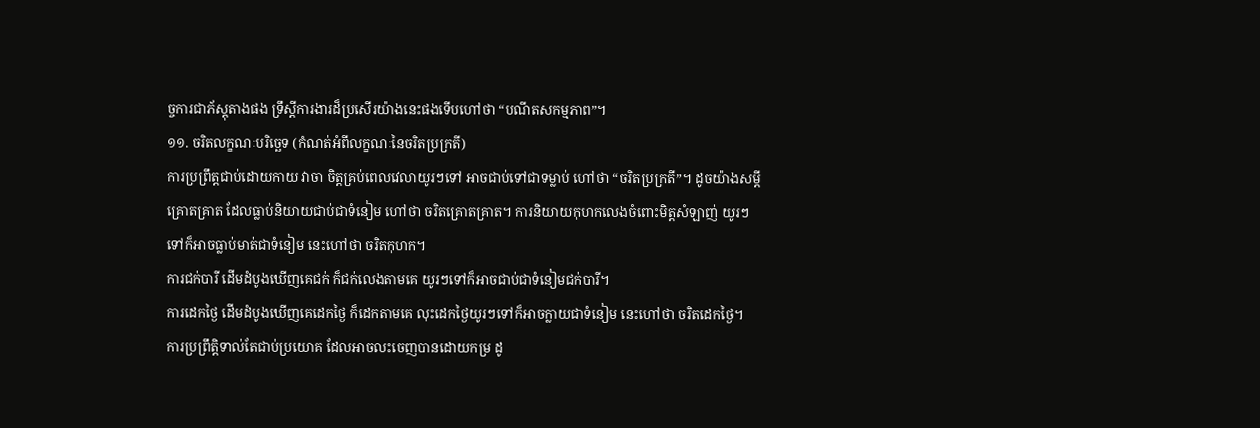ច្ចការជាភ័ស្តុតាងផង ទ្រឹស្ដីការងារដ៏ប្រសើរយ៉ាងនេះផងទើបហៅថា “បណីតសកម្មភាព”។
១១. ចរិតលក្ខណៈបរិច្ឆេទ (កំណត់អំពីលក្ខណៈនៃចរិតប្រក្រតី)
ការប្រព្រឹត្តជាប់ដោយកាយ វាចា ចិត្តគ្រប់ពេលវេលាយូរៗទៅ អាចជាប់ទៅជាទម្លាប់ ហៅថា “ចរិតប្រក្រតី”។ ដូចយ៉ាងសម្ដីគ្រោតគ្រាត ដែលធ្លាប់និយាយជាប់ជាទំនៀម ហៅថា ចរិតគ្រោតគ្រាត។ ការនិយាយកុហកលេងចំពោះមិត្តសំឡាញ់ យូរៗទៅក៏អាចធ្លាប់មាត់ជាទំនៀម នេះហៅថា ចរិតកុហក។
ការជក់បារី ដើមដំបូងឃើញគេជក់ ក៏ជក់លេងតាមគេ យូរៗទៅក៏អាចជាប់ជាទំនៀមជក់បារី។
ការដេកថ្ងៃ ដើមដំបូងឃើញគេដេកថ្ងៃ ក៏ដេកតាមគេ លុះដេកថ្ងៃយូរៗទៅក៏អាចក្លាយជាទំនៀម នេះហៅថា ចរិតដេកថ្ងៃ។
ការប្រព្រឹត្តិទាល់តែជាប់ប្រយោគ ដែលអាចលះចេញបានដោយកម្រ ដូ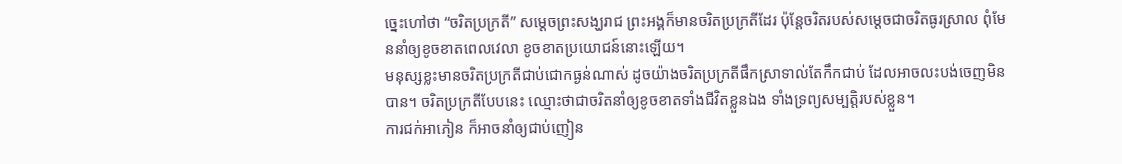ច្នេះហៅថា “ចរិតប្រក្រតី” សម្ដេចព្រះសង្ឃរាជ ព្រះអង្គក៏មានចរិតប្រក្រតីដែរ ប៉ុន្តែចរិតរបស់សម្ដេចជាចរិតធូរស្រាល ពុំមែននាំឲ្យខូចខាតពេលវេលា ខូចខាតប្រយោជន៍នោះឡើយ។
មនុស្សខ្លះមានចរិតប្រក្រតីជាប់ជោកធ្ងន់ណាស់ ដូចយ៉ាងចរិតប្រក្រតីផឹកស្រាទាល់តែកឹកជាប់ ដែលអាចលះបង់ចេញមិនបាន។ ចរិតប្រក្រតីបែបនេះ ឈ្មោះថាជាចរិតនាំឲ្យខូចខាតទាំងជីវិតខ្លួនឯង ទាំងទ្រព្យសម្បត្តិរបស់ខ្លួន។
ការជក់អាភៀន ក៏អាចនាំឲ្យជាប់ញៀន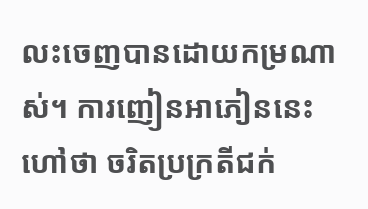លះចេញបានដោយកម្រណាស់។ ការញៀនអាភៀននេះ ហៅថា ចរិតប្រក្រតីជក់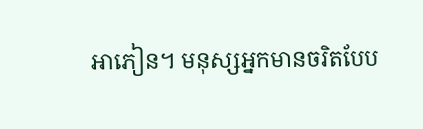អាភៀន។ មនុស្សអ្នកមានចរិតបែប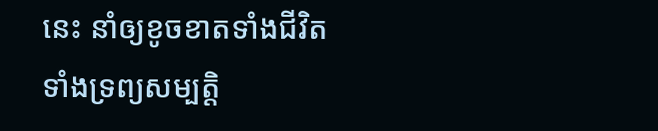នេះ នាំឲ្យខូចខាតទាំងជីវិត ទាំងទ្រព្យសម្បត្តិ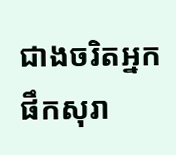ជាងចរិតអ្នកផឹកសុរា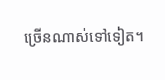ច្រើនណាស់ទៅទៀត។